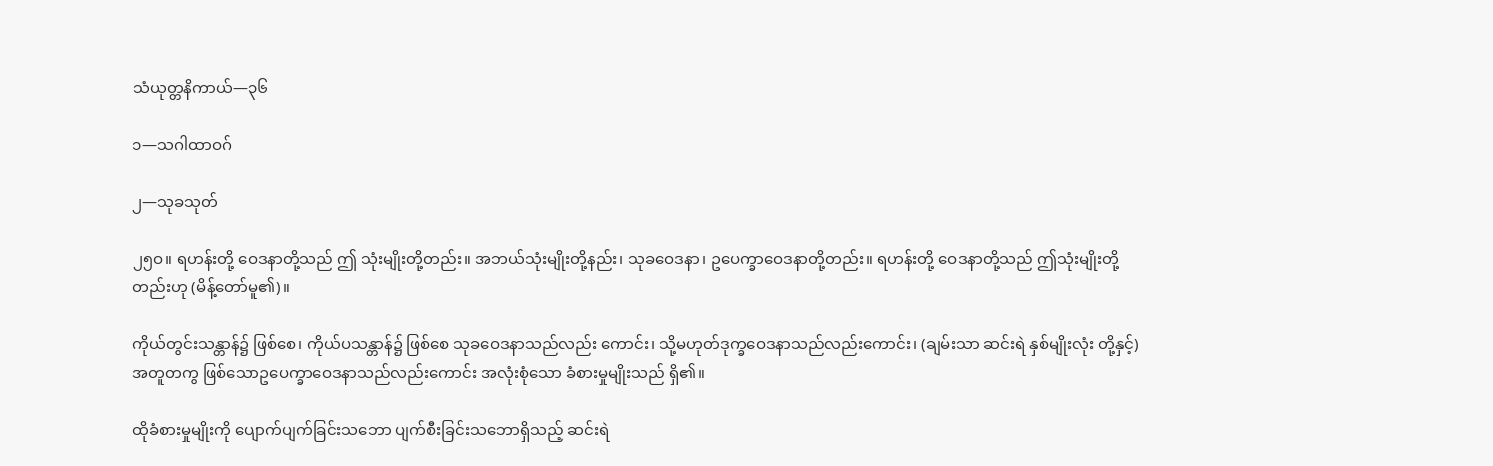သံယုတ္တနိကာယ်—၃၆

၁—သဂါထာဝဂ်

၂—သုခသုတ်

၂၅ဝ။ ရဟန်းတို့ ဝေဒနာတို့သည် ဤ သုံးမျိုးတို့တည်း။ အဘယ်သုံးမျိုးတို့နည်း၊ သုခဝေဒနာ၊ ဥပေက္ခာဝေဒနာတို့တည်း။ ရဟန်းတို့ ဝေဒနာတို့သည် ဤသုံးမျိုးတို့တည်းဟု (မိန့်တော်မူ၏)။

ကိုယ်တွင်းသန္တာန်၌ ဖြစ်စေ၊ ကိုယ်ပသန္တာန်၌ ဖြစ်စေ သုခဝေဒနာသည်လည်း ကောင်း၊ သို့မဟုတ်ဒုက္ခဝေဒနာသည်လည်းကောင်း၊ (ချမ်းသာ ဆင်းရဲ နှစ်မျိုးလုံး တို့နှင့်) အတူတကွ ဖြစ်သောဥပေက္ခာဝေဒနာသည်လည်းကောင်း အလုံးစုံသော ခံစားမှုမျိုးသည် ရှိ၏။

ထိုခံစားမှုမျိုးကို ပျောက်ပျက်ခြင်းသဘော ပျက်စီးခြင်းသဘောရှိသည့် ဆင်းရဲ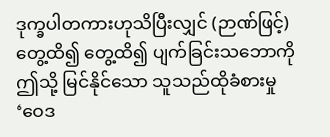ဒုက္ခပါတကားဟုသိပြီးလျှင် (ဉာဏ်ဖြင့်) တွေ့ထိ၍ တွေ့ထိ၍ ပျက်ခြင်းသဘောကို ဤသို့ မြင်နိုင်သော သူသည်ထိုခံစားမှု ‘ဝေဒ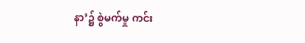နာ’၌ စွဲမက်မှု ကင်း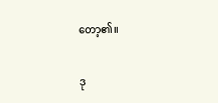တော့၏။

ဒု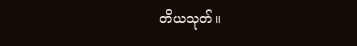တိယသုတ်။